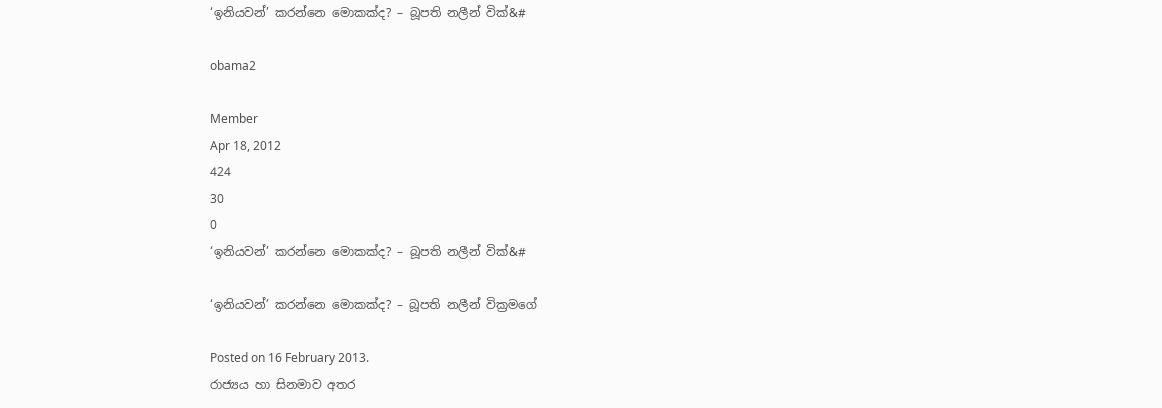‘ඉනියවන්’ කරන්නෙ මොකක්ද? – බූපති නලීන් වික්&#

obama2

Member
Apr 18, 2012
424
30
0
‘ඉනියවන්’ කරන්නෙ මොකක්ද? – බූපති නලීන් වික්&#

‘ඉනියවන්’ කරන්නෙ මොකක්ද? – බූපති නලීන් වික්‍රමගේ

Posted on 16 February 2013.
රාජ්‍යය හා සිනමාව අතර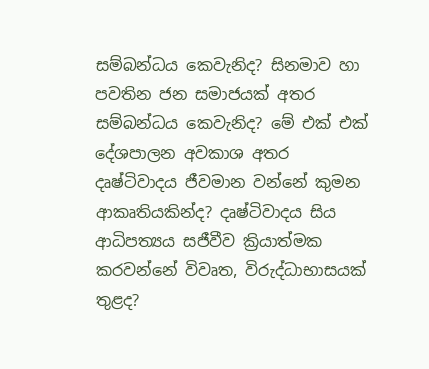සම්බන්ධය කෙවැනිද? සිනමාව හා පවතින ජන සමාජයක් අතර සම්බන්ධය කෙවැනිද? මේ එක් එක් දේශපාලන අවකාශ අතර දෘෂ්ටිවාදය ජීවමාන වන්නේ කුමන ආකෘතියකින්ද? දෘෂ්ටිවාදය සිය ආධිපත්‍යය සජීවීව ක්‍රියාත්මක කරවන්නේ විවෘත, විරුද්ධාභාසයක් තුළද?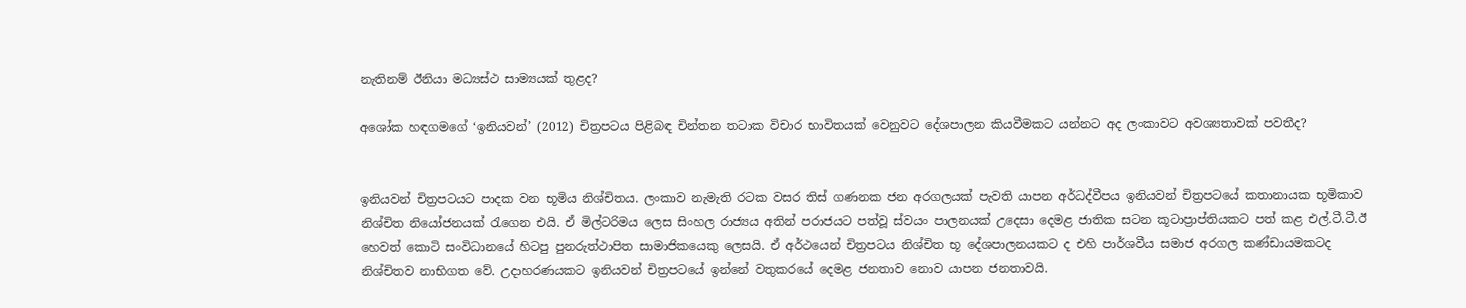නැතිනම් ඊනියා මධ්‍යස්ථ සාම්‍යයක් තුළද?

අශෝක හඳගමගේ ‘ඉනියවන්’ (2012) චිත්‍රපටය පිළිබඳ චින්තන තටාක විචාර භාවිතයක් වෙනුවට දේශපාලන කියවීමකට යන්නට අද ලංකාවට අවශ්‍යතාවක් පවතීද?


ඉනියවන් චිත්‍රපටයට පාදක වන භූමිය නිශ්චිතය. ලංකාව නැමැති රටක වසර තිස් ගණනක ජන අරගලයක් පැවති යාපන අර්ධද්වීපය ඉනියවන් චිත්‍රපටයේ කතානායක භූමිකාව නිශ්චිත නියෝජනයක් රැගෙන එයි. ඒ මිල්ටරිමය ලෙස සිංහල රාජ්‍යය අතින් පරාජයට පත්වූ ස්වයං පාලනයක් උදෙසා දෙමළ ජාතික සටන කූටාප්‍රාප්තියකට පත් කළ එල්.ටී.ටී.ඊ හෙවත් කොටි සංවිධානයේ හිටපු පුනරුත්ථාපිත සාමාජිකයෙකු ලෙසයි. ඒ අර්ථයෙන් චිත්‍රපටය නිශ්චිත භූ දේශපාලනයකට ද එහි පාර්ශවීය සමාජ අරගල කණ්ඩායමකටද නිශ්චිතව නාභිගත වේ. උදාහරණයකට ඉනියවන් චිත්‍රපටයේ ඉන්නේ වතුකරයේ දෙමළ ජනතාව නොව යාපන ජනතාවයි.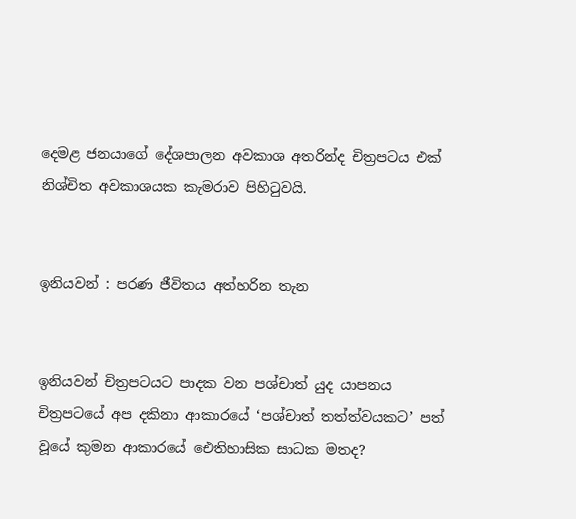දෙමළ ජනයාගේ දේශපාලන අවකාශ අතරින්ද චිත්‍රපටය එක් නිශ්චිත අවකාශයක කැමරාව පිහිටුවයි.


ඉනියවන් : පරණ ජීවිතය අත්හරින තැන


ඉනියවන් චිත්‍රපටයට පාදක වන පශ්චාත් යුද යාපනය චිත්‍රපටයේ අප දකිනා ආකාරයේ ‘පශ්චාත් තත්ත්වයකට’ පත් වූයේ කුමන ආකාරයේ ඓතිහාසික සාධක මතද?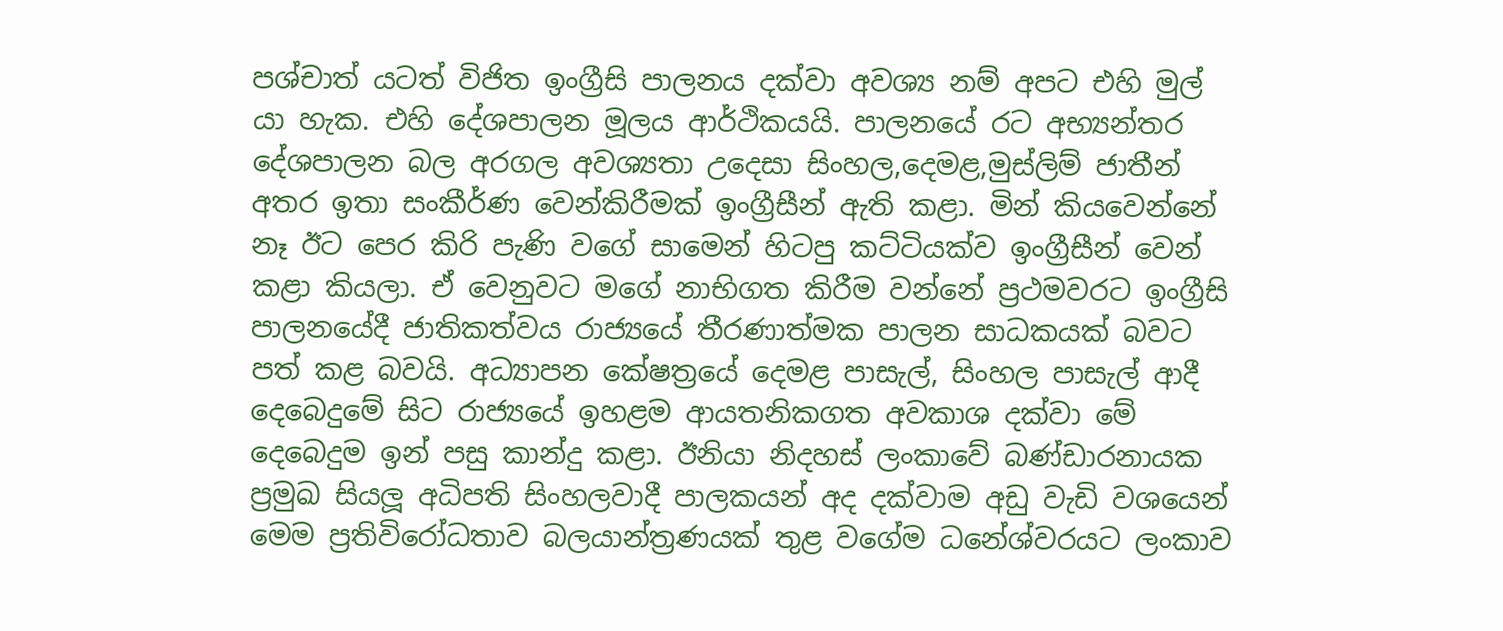පශ්චාත් යටත් විජිත ඉංග්‍රීසි පාලනය දක්වා අවශ්‍ය නම් අපට එහි මුල් යා හැක. එහි දේශපාලන මූලය ආර්ථිකයයි. පාලනයේ රට අභ්‍යන්තර දේශපාලන බල අරගල අවශ්‍යතා උදෙසා සිංහල,දෙමළ,මුස්ලිම් ජාතීන් අතර ඉතා සංකීර්ණ වෙන්කිරීමක් ඉංග්‍රීසීන් ඇති කළා. මින් කියවෙන්නේ නෑ ඊට පෙර කිරි පැණි වගේ සාමෙන් හිටපු කට්ටියක්ව ඉංග්‍රීසීන් වෙන් කළා කියලා. ඒ වෙනුවට මගේ නාභිගත කිරීම වන්නේ ප්‍රථමවරට ඉංග්‍රීසි පාලනයේදී ජාතිකත්වය රාජ්‍යයේ තීරණාත්මක පාලන සාධකයක් බවට පත් කළ බවයි. අධ්‍යාපන කේෂත්‍රයේ දෙමළ පාසැල්, සිංහල පාසැල් ආදී දෙබෙදුමේ සිට රාජ්‍යයේ ඉහළම ආයතනිකගත අවකාශ දක්වා මේ දෙබෙදුම ඉන් පසු කාන්දු කළා. ඊනියා නිදහස් ලංකාවේ බණ්ඩාරනායක ප්‍රමුඛ සියලූ අධිපති සිංහලවාදී පාලකයන් අද දක්වාම අඩු වැඩි වශයෙන් මෙම ප්‍රතිවිරෝධතාව බලයාන්ත්‍රණයක් තුළ වගේම ධනේශ්වරයට ලංකාව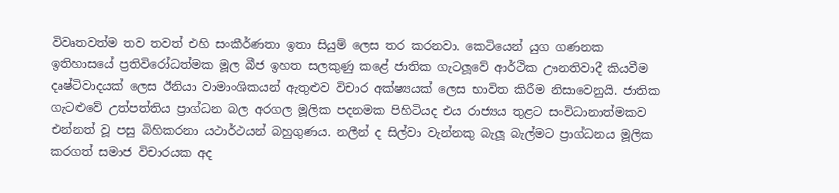විවෘතවත්ම තව තවත් එහි සංකීර්ණතා ඉතා සියුම් ලෙස තර කරනවා. කෙටියෙන් යුග ගණනක ඉතිහාසයේ ප්‍රතිවිරෝධත්මක මූල බීජ ඉහත සලකුණු කළේ ජාතික ගැටලූවේ ආර්ථික ඌනතිවාදී කියවීම දෘෂ්ටිවාදයක් ලෙස ඊනියා වාමාංශිකයන් ඇතුළුව විචාර අක්ෂ්‍යයක් ලෙස භාවිත කිරීම නිසාවෙනුයි. ජාතික ගැටළුවේ උත්පත්තිය ප්‍රාග්ධන බල අරගල මූලික පදනමක පිහිටියද එය රාජ්‍යය තුළට සංවිධානාත්මකව එන්නත් වූ පසු බිහිකරනා යථාර්ථයන් බහුගුණය. නලීන් ද සිල්වා වැන්නකු බැලූ බැල්මට ප්‍රාග්ධනය මූලික කරගත් සමාජ විචාරයක අද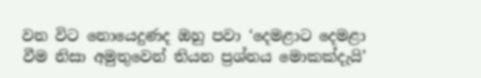වන විට නොයෙදුණද ඔහු පවා ‘දෙමළාට දෙමළා වීම නිසා අමුතුවෙන් තියන ප්‍රශ්නය මොකක්දැයි’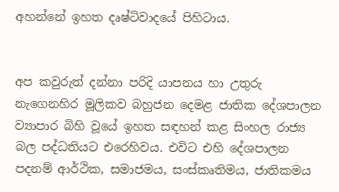අහන්නේ ඉහත දෘෂ්ටිවාදයේ පිහිටාය.


අප කවුරුත් දන්නා පරිදි යාපනය හා උතුරු නැගෙනහිර මූලිකව බහුජන දෙමළ ජාතික දේශපාලන ව්‍යාපාර බිහි වූයේ ඉහත සඳහන් කළ සිංහල රාජ්‍ය බල පද්ධතියට එරෙහිවය. එවිට එහි දේශපාලන පදනම් ආර්ථික, සමාජමය, සංස්කෘතිමය, ජාතිකමය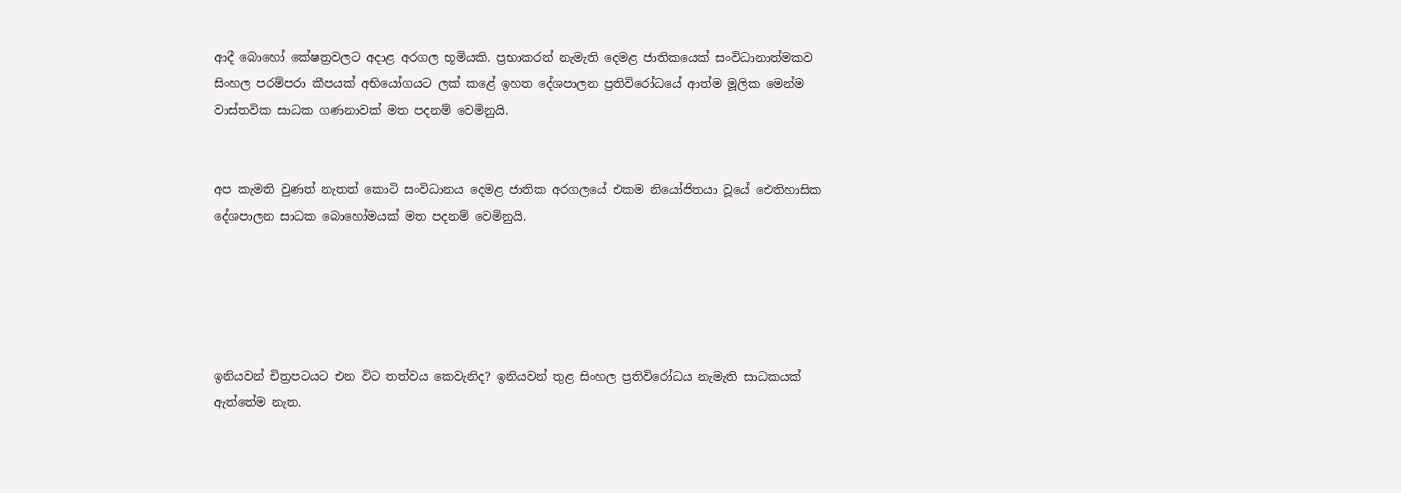ආදී බොහෝ කේෂත්‍රවලට අදාළ අරගල භූමියකි. ප්‍රභාකරන් නැමැති දෙමළ ජාතිකයෙක් සංවිධානාත්මකව සිංහල පරම්පරා කීපයක් අභියෝගයට ලක් කළේ ඉහත දේශපාලන ප්‍රතිවිරෝධයේ ආත්ම මූලික මෙන්ම වාස්තවික සාධක ගණනාවක් මත පදනම් වෙමිනුයි.


අප කැමති වුණත් නැතත් කොටි සංවිධානය දෙමළ ජාතික අරගලයේ එකම නියෝජිතයා වූයේ ඓතිහාසික දේශපාලන සාධක බොහෝමයක් මත පදනම් වෙමිනුයි.





ඉනියවන් චිත්‍රපටයට එන විට තත්වය කෙවැනිද? ඉනියවන් තුළ සිංහල ප්‍රතිවිරෝධය නැමැති සාධකයක් ඇත්තේම නැත.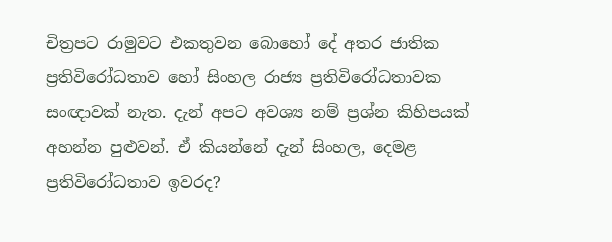චිත්‍රපට රාමුවට එකතුවන බොහෝ දේ අතර ජාතික ප්‍රතිවිරෝධතාව හෝ සිංහල රාජ්‍ය ප්‍රතිවිරෝධතාවක සංඥාවක් නැත. දැන් අපට අවශ්‍ය නම් ප්‍රශ්න කිහිපයක් අහන්න පුළුවන්. ඒ කියන්නේ දැන් සිංහල, දෙමළ ප්‍රතිවිරෝධතාව ඉවරද?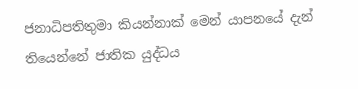ජනාධිපතිතුමා කියන්නාක් මෙන් යාපනයේ දැන් තියෙන්නේ ජාතික යුද්ධය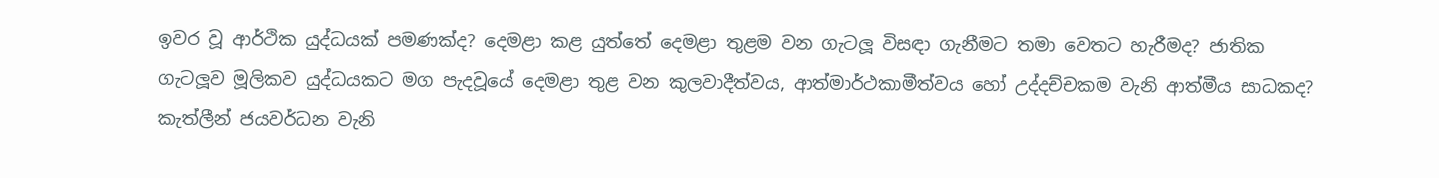ඉවර වූ ආර්ථික යුද්ධයක් පමණක්ද? දෙමළා කළ යුත්තේ දෙමළා තුළම වන ගැටලූ විසඳා ගැනීමට තමා වෙතට හැරීමද? ජාතික ගැටලූව මූලිකව යුද්ධයකට මග පැදවූයේ දෙමළා තුළ වන කුලවාදීත්වය, ආත්මාර්ථකාමීත්වය හෝ උද්දච්චකම වැනි ආත්මීය සාධකද? කැත්ලීන් ජයවර්ධන වැනි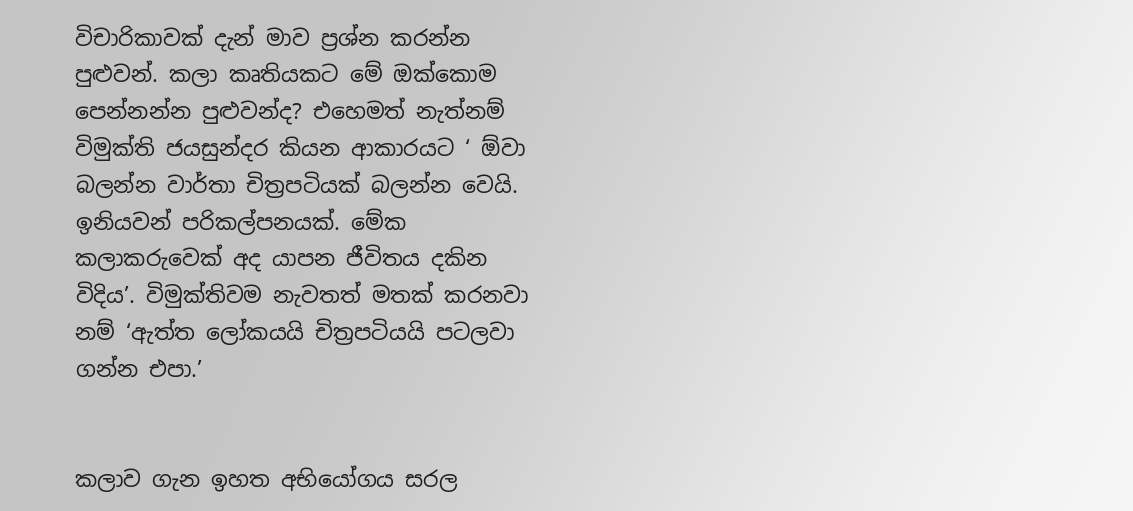විචාරිකාවක් දැන් මාව ප්‍රශ්න කරන්න පුළුවන්. කලා කෘතියකට මේ ඔක්කොම පෙන්නන්න පුළුවන්ද? එහෙමත් නැත්නම් විමුක්ති ජයසුන්දර කියන ආකාරයට ‘ ඕවා බලන්න වාර්තා චිත්‍රපටියක් බලන්න වෙයි. ඉනියවන් පරිකල්පනයක්. මේක කලාකරුවෙක් අද යාපන ජීවිතය දකින විදිය’. විමුක්තිවම නැවතත් මතක් කරනවා නම් ‘ඇත්ත ලෝකයයි චිත්‍රපටියයි පටලවා ගන්න එපා.’


කලාව ගැන ඉහත අභියෝගය සරල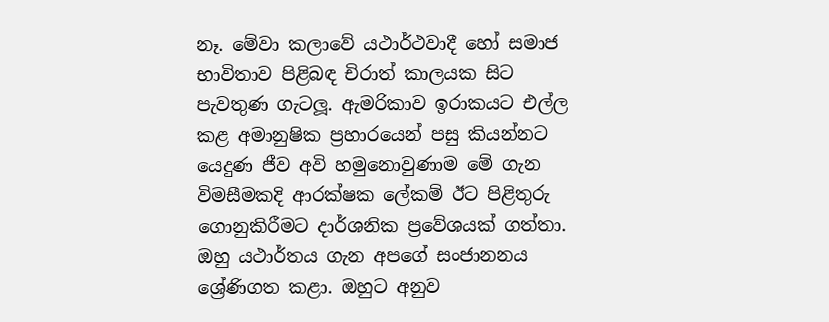නෑ. මේවා කලාවේ යථාර්ථවාදී හෝ සමාජ භාවිතාව පිළිබඳ චිරාත් කාලයක සිට පැවතුණ ගැටලූ. ඇමරිකාව ඉරාකයට එල්ල කළ අමානුෂික ප්‍රහාරයෙන් පසු කියන්නට යෙදුණ ජීව අවි හමුනොවුණාම මේ ගැන විමසීමකදි ආරක්ෂක ලේකම් ඊට පිළිතුරු ගොනුකිරීමට දාර්ශනික ප්‍රවේශයක් ගත්තා. ඔහු යථාර්තය ගැන අපගේ සංජානනය ශ්‍රේණිගත කළා. ඔහුට අනුව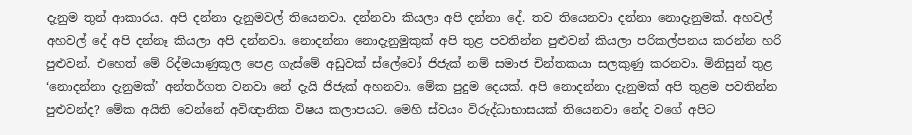දැනුම තුන් ආකාරය. අපි දන්නා දැනුමවල් තියෙනවා. දන්නවා කියලා අපි දන්නා දේ. තව තියෙනවා දන්නා නොදැනුමක්. අහවල් අහවල් දේ අපි දන්නෑ කියලා අපි දන්නවා. නොදන්නා නොදැනුමුකුක් අපි තුළ පවතින්න පුළුවන් කියලා පරිකල්පනය කරන්න හරි පුළුවන්. එහෙත් මේ රිද්මයාණුකූල පෙළ ගැස්මේ අඩුවක් ස්ලේවෝ ජිජැක් නම් සමාජ චින්තකයා සලකුණු කරනවා. මිනිසුන් තුළ ‘නොදන්නා දැනුමක්’ අන්තර්ගත වනවා නේ දැයි ජිජැක් අහනවා. මේක පුදුම දෙයක්. අපි නොදන්නා දැනුමක් අපි තුළම පවතින්න පුළුවන්ද? මේක අයිති වෙන්නේ අවිඥානික විෂය කලාපයට. මෙහි ස්වයං විරුද්ධාභාසයක් තියෙනවා නේද වගේ අපිට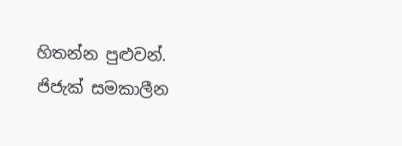හිතන්න පුළුවන්. ජිජැක් සමකාලීන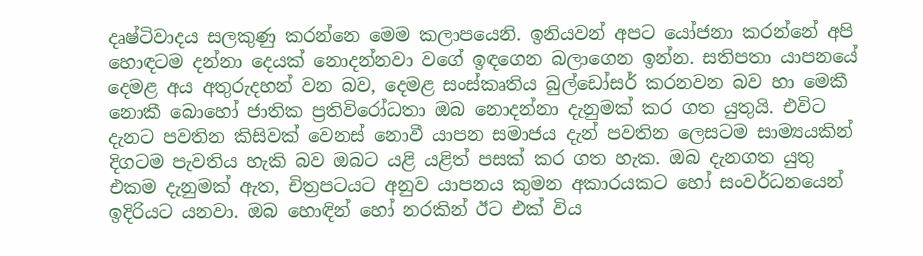දෘෂ්ටිවාදය සලකුණු කරන්නෙ මෙම කලාපයෙනි. ඉනියවන් අපට යෝජනා කරන්නේ අපි හොඳටම දන්නා දෙයක් නොදන්නවා වගේ ඉඳගෙන බලාගෙන ඉන්න. සතිපතා යාපනයේ දෙමළ අය අතුරුදහන් වන බව, දෙමළ සංස්කෘතිය බුල්ඩෝසර් කරනවන බව හා මෙකී නොකී බොහෝ ජාතික ප්‍රතිවිරෝධතා ඔබ නොදන්නා දැනුමක් කර ගත යුතුයි. එවිට දැනට පවතින කිසිවක් වෙනස් නොවී යාපන සමාජය දැන් පවතින ලෙසටම සාම්‍යයකින් දිගටම පැවතිය හැකි බව ඔබට යළි යළිත් පසක් කර ගත හැක. ඔබ දැනගත යුතු එකම දැනුමක් ඇත, චිත්‍රපටයට අනුව යාපනය කුමන අකාරයකට හෝ සංවර්ධනයෙන් ඉදිරියට යනවා. ඔබ හොඳින් හෝ නරකින් ඊට එක් විය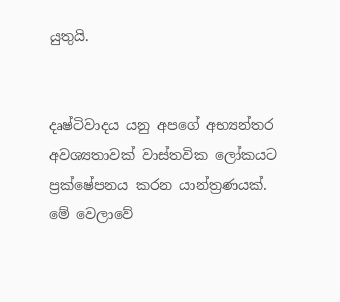යුතුයි.


දෘෂ්ටිවාදය යනු අපගේ අභ්‍යන්තර අවශ්‍යතාවක් වාස්තවික ලෝකයට ප්‍රක්ෂේපනය කරන යාන්ත්‍රණයක්. මේ වෙලාවේ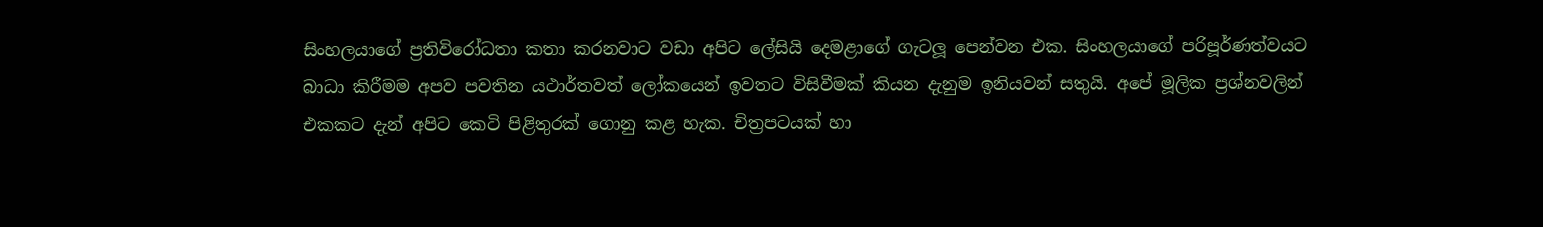සිංහලයාගේ ප්‍රතිවිරෝධතා කතා කරනවාට වඩා අපිට ලේසියි දෙමළාගේ ගැටලූ පෙන්වන එක. සිංහලයාගේ පරිපූර්ණත්වයට බාධා කිරීමම අපව පවතින යථාර්තවත් ලෝකයෙන් ඉවතට විසිවීමක් කියන දැනුම ඉනියවන් සතුයි. අපේ මූලික ප්‍රශ්නවලින් එකකට දැන් අපිට කෙටි පිළිතුරක් ගොනු කළ හැක. චිත්‍රපටයක් හා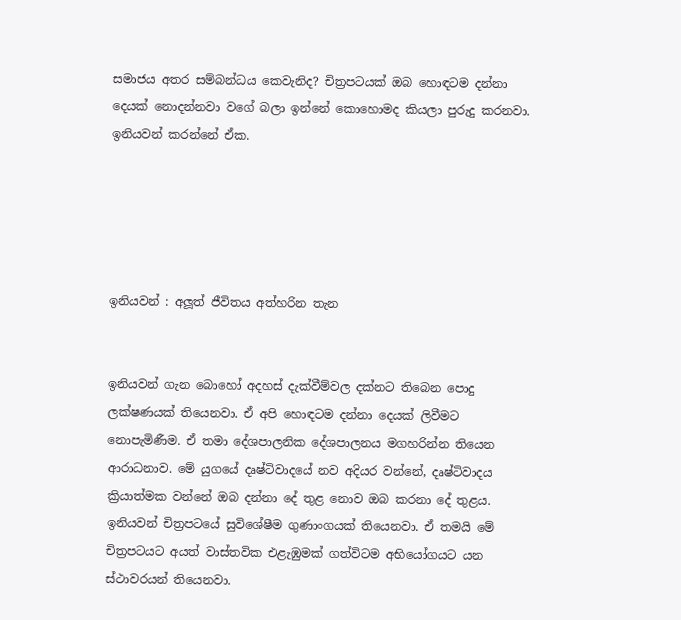සමාජය අතර සම්බන්ධය කෙවැනිද? චිත්‍රපටයක් ඔබ හොඳටම දන්නා දෙයක් නොදන්නවා වගේ බලා ඉන්නේ කොහොමද කියලා පුරුදු කරනවා. ඉනියවන් කරන්නේ ඒක.





ඉනියවන් : අලූත් ජීවිතය අත්හරින තැන


ඉනියවන් ගැන බොහෝ අදහස් දැක්වීම්වල දක්නට තිබෙන පොදු ලක්ෂණයක් තියෙනවා. ඒ අපි හොඳටම දන්නා දෙයක් ලිවීමට නොපැමිණීම. ඒ තමා දේශපාලනික දේශපාලනය මගහරින්න තියෙන ආරාධනාව. මේ යුගයේ දෘෂ්ටිවාදයේ නව අදියර වන්නේ, දෘෂ්ටිවාදය ක්‍රියාත්මක වන්නේ ඔබ දන්නා දේ තුළ නොව ඔබ කරනා දේ තුළය. ඉනියවන් චිත්‍රපටයේ සුවිශේෂීම ගුණාංගයක් තියෙනවා. ඒ තමයි මේ චිත්‍රපටයට අයත් වාස්තවික එළැඹුමක් ගත්විටම අභියෝගයට යන ස්ථාවරයන් තියෙනවා.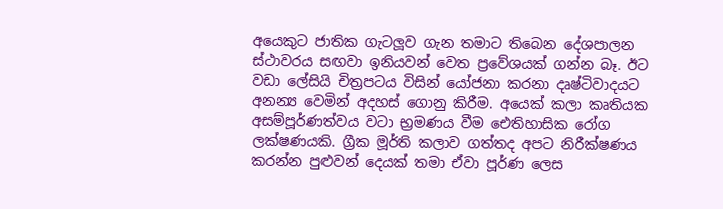අයෙකුට ජාතික ගැටලූව ගැන තමාට තිබෙන දේශපාලන ස්ථාවරය සඟවා ඉනියවන් වෙත ප්‍රවේශයක් ගන්න බෑ. ඊට වඩා ලේසියි චිත්‍රපටය විසින් යෝජනා කරනා දෘෂ්ටිවාදයට අනන්‍ය වෙමින් අදහස් ගොනු කිරීම. අයෙක් කලා කෘතියක අසම්පූර්ණත්වය වටා භ්‍රමණය වීම ඓතිහාසික රෝග ලක්ෂණයකි. ග්‍රීක මූර්ති කලාව ගත්තද අපට නිරීක්ෂණය කරන්න පුළුවන් දෙයක් තමා ඒවා පූර්ණ ලෙස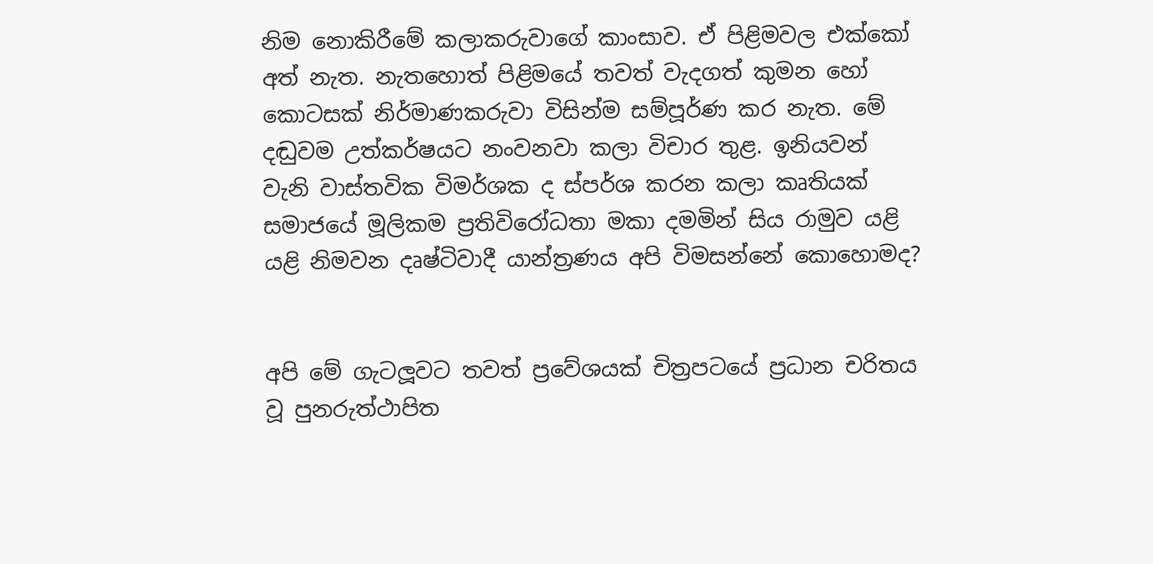නිම නොකිරීමේ කලාකරුවාගේ කාංසාව. ඒ පිළිමවල එක්කෝ අත් නැත. නැතහොත් පිළිමයේ තවත් වැදගත් කුමන හෝ කොටසක් නිර්මාණකරුවා විසින්ම සම්පූර්ණ කර නැත. මේ දඬුවම උත්කර්ෂයට නංවනවා කලා විචාර තුළ. ඉනියවන් වැනි වාස්තවික විමර්ශක ද ස්පර්ශ කරන කලා කෘතියක් සමාජයේ මූලිකම ප්‍රතිවිරෝධතා මකා දමමින් සිය රාමුව යළි යළි නිමවන දෘෂ්ටිවාදී යාන්ත්‍රණය අපි විමසන්නේ කොහොමද?


අපි මේ ගැටලූවට තවත් ප්‍රවේශයක් චිත්‍රපටයේ ප්‍රධාන චරිතය වූ පුනරුත්ථාපිත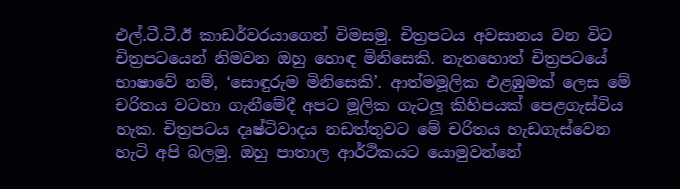එල්.ටී.ටී.ඊ කාඩර්වරයාගෙන් විමසමු. චිත්‍රපටය අවසානය වන විට චිත්‍රපටයෙන් නිමවන ඔහු හොඳ මිනිසෙකි. නැතහොත් චිත්‍රපටයේ භාෂාවේ නම්, ‘සොඳුරුම මිනිසෙකි’. ආත්මමූලික එළඹුමක් ලෙස මේ චරිතය වටහා ගැනීමේදී අපට මූලික ගැටලූ කිහිපයක් පෙළගැස්විය හැක. චිත්‍රපටය දෘෂ්ටිවාදය නඩත්තුවට මේ චරිතය හැඩගැස්වෙන හැටි අපි බලමු. ඔහු පාතාල ආර්ථිකයට යොමුවන්නේ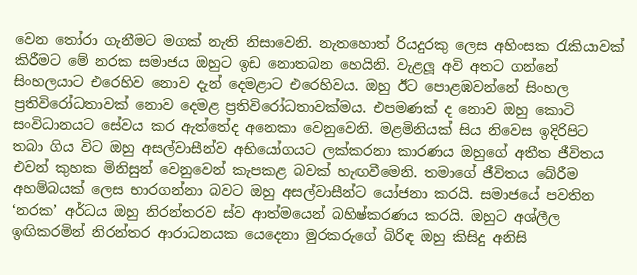වෙන තෝරා ගැනීමට මගක් නැති නිසාවෙනි. නැතහොත් රියදුරකු ලෙස අහිංසක රැකියාවක් කිරීමට මේ නරක සමාජය ඔහුට ඉඩ නොතබන හෙයිනි. වැළලූ අවි අතට ගන්නේ සිංහලයාට එරෙහිව නොව දැන් දෙමළාට එරෙහිවය. ඔහු ඊට පොළඹවන්නේ සිංහල ප්‍රතිවිරෝධතාවක් නොව දෙමළ ප්‍රතිවිරෝධතාවක්මය. එපමණක් ද නොව ඔහු කොටි සංවිධානයට සේවය කර ඇත්තේද අනෙකා වෙනුවෙනි. මළමිනියක් සිය නිවෙස ඉදිරිපිට තබා ගිය විට ඔහු අසල්වාසීන්ව අභියෝගයට ලක්කරනා කාරණය ඔහුගේ අතීත ජීවිතය එවන් කුහක මිනිසුන් වෙනුවෙන් කැපකළ බවක් හැඟවීමෙනි. තමාගේ ජීවිතය බේරීම අහම්බයක් ලෙස භාරගන්නා බවට ඔහු අසල්වාසීන්ට යෝජනා කරයි. සමාජයේ පවතින ‘නරක’ අර්ධය ඔහු නිරන්තරව ස්ව ආත්මයෙන් බහිෂ්කරණය කරයි. ඔහුට අශ්ලීල ඉඟිකරමින් නිරන්තර ආරාධනයක යෙදෙනා මුරකරුගේ බිරිඳ ඔහු කිසිදු අනිසි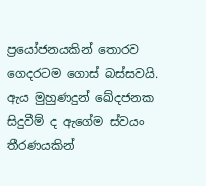ප්‍රයෝජනයකින් තොරව ගෙදරටම ගොස් බස්සවයි. ඇය මුහුණදුන් ඛේදජනක සිදුවීම් ද ඇගේම ස්වයං තීරණයකින්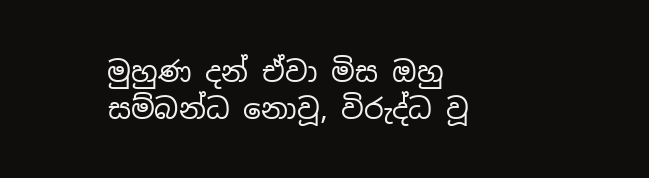මුහුණ දන් ඒවා මිස ඔහු සම්බන්ධ නොවූ, විරුද්ධ වූ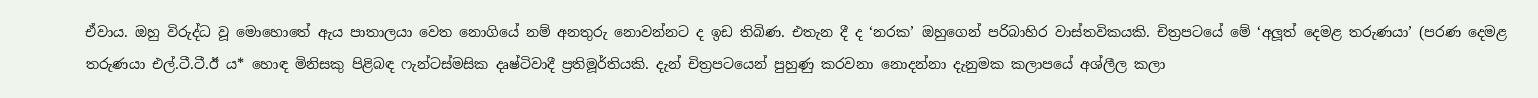ඒවාය. ඔහු විරුද්ධ වූ මොහොතේ ඇය පාතාලයා වෙත නොගියේ නම් අනතුරු නොවන්නට ද ඉඩ තිබිණ. එතැන දී ද ‘නරක’ ඔහුගෙන් පරිබාහිර වාස්තවිකයකි. චිත්‍රපටයේ මේ ‘අලූත් දෙමළ තරුණයා’ (පරණ දෙමළ තරුණයා එල්.ටී.ටී.ඊ ය* හොඳ මිනිසකු පිළිබඳ ෆැන්ටස්මසික දෘෂ්ටිවාදී ප්‍රතිමූර්තියකි. දැන් චිත්‍රපටයෙන් පුහුණු කරවනා නොදන්නා දැනුමක කලාපයේ අශ්ලීල කලා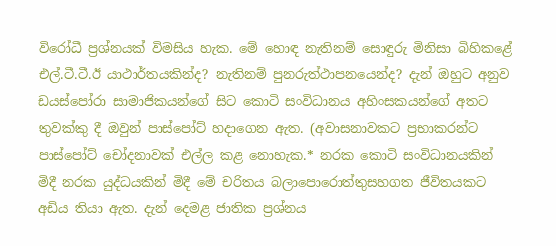විරෝධී ප්‍රශ්නයක් විමසිය හැක. මේ හොඳ නැතිනම් සොඳුරු මිනිසා බිහිකළේ එල්.ටී.ටී.ඊ යාථාර්තයකින්ද? නැතිනම් පුනරුත්ථාපනයෙන්ද? දැන් ඔහුට අනුව ඩයස්පෝරා සාමාජිකයන්ගේ සිට කොටි සංවිධානය අහිංසකයන්ගේ අතට තුවක්කු දී ඔවුන් පාස්පෝට් හදාගෙන ඇත. (අවාසනාවකට ප්‍රභාකරන්ට පාස්පෝට් චෝදනාවක් එල්ල කළ නොහැක.* නරක කොටි සංවිධානයකින් මිදී නරක යුද්ධයකින් මිදී මේ චරිතය බලාපොරොත්තුසහගත ජීවිතයකට අඩිය තියා ඇත. දැන් දෙමළ ජාතික ප්‍රශ්නය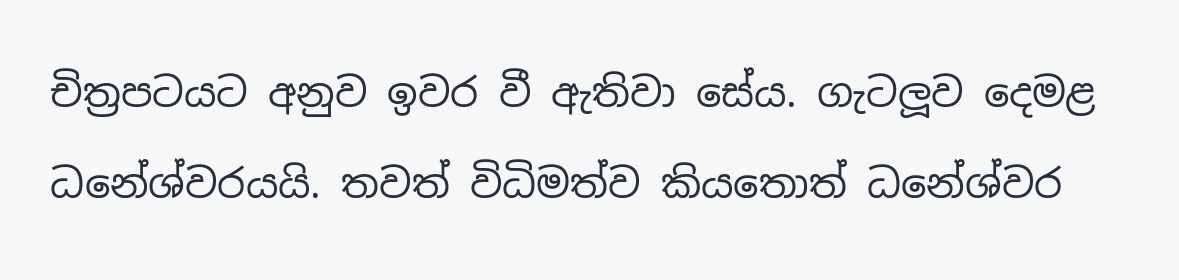චිත්‍රපටයට අනුව ඉවර වී ඇතිවා සේය. ගැටලූව දෙමළ ධනේශ්වරයයි. තවත් විධිමත්ව කියතොත් ධනේශ්වර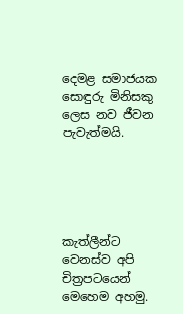දෙමළ සමාජයක සොඳුරු මිනිසකු ලෙස නව ජීවන පැවැත්මයි.





කැත්ලීන්ට වෙනස්ව අපි චිත්‍රපටයෙන් මෙහෙම අහමු.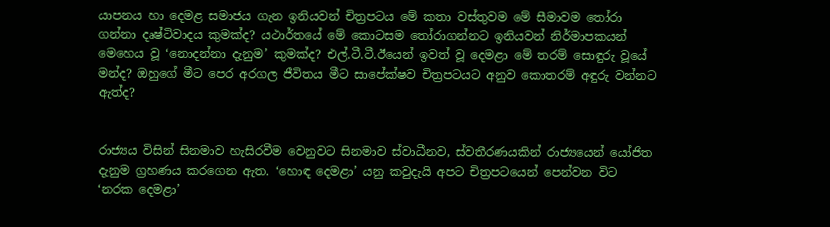යාපනය හා දෙමළ සමාජය ගැන ඉනියවන් චිත්‍රපටය මේ කතා වස්තුවම මේ සීමාවම තෝරා ගන්නා දෘෂ්ටිවාදය කුමක්ද? යථාර්තයේ මේ කොටසම තෝරාගන්නට ඉනියවන් නිර්මාපකයන් මෙහෙය වූ ‘නොදන්නා දැනුම’ කුමක්ද? එල්.ටී.ටී.ඊයෙන් ඉවත් වූ දෙමළා මේ තරම් සොඳුරු වූයේ මන්ද? ඔහුගේ මීට පෙර අරගල ජීවිතය මීට සාපේක්ෂව චිත්‍රපටයට අනුව කොතරම් අඳුරු වන්නට ඇත්ද?


රාජ්‍යය විසින් සිනමාව හැසිරවීම වෙනුවට සිනමාව ස්වාධීනව, ස්වතීරණයකින් රාජ්‍යයෙන් යෝජිත දැනුම ග්‍රහණය කරගෙන ඇත. ‘හොඳ දෙමළා’ යනු කවුදැයි අපට චිත්‍රපටයෙන් පෙන්වන විට ‘නරක දෙමළා’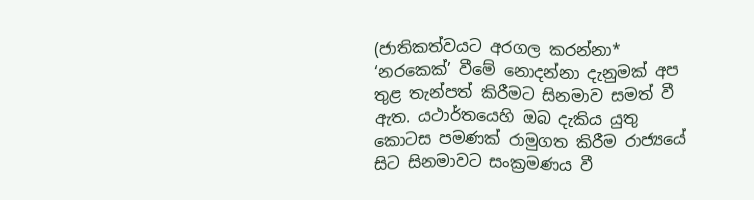(ජාතිකත්වයට අරගල කරන්නා* ‘නරකෙක්’ වීමේ නොදන්නා දැනුමක් අප තුළ තැන්පත් කිරීමට සිනමාව සමත් වී ඇත. යථාර්තයෙහි ඔබ දැකිය යුතු කොටස පමණක් රාමුගත කිරීම රාජ්‍යයේ සිට සිනමාවට සංක්‍රමණය වී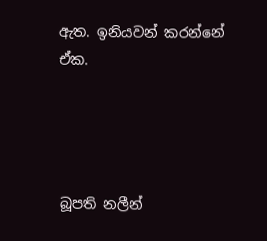ඇත. ඉනියවන් කරන්නේ ඒක.




බූපති නලීන්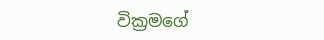වික්‍රමගේ